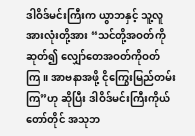ဒါဝိဒ်မင်းကြီးက ယွာဘနှင့် သူ့လူအားလုံးတို့အား “သင်တို့အဝတ်ကိုဆုတ်၍ လျှော်တေအဝတ်ကိုဝတ်ကြ။ အာဗနာအဖို့ ငိုကြွေးမြည်တမ်းကြ”ဟု ဆိုပြီး ဒါဝိဒ်မင်းကြီးကိုယ်တော်တိုင် အသုဘ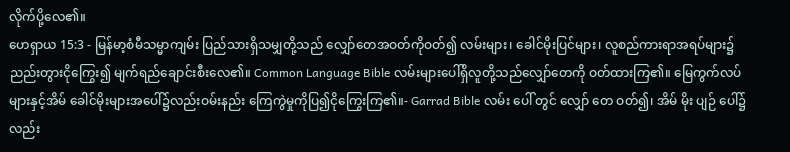လိုက်ပို့လေ၏။
ဟေရှာယ 15:3 - မြန်မာ့စံမီသမ္မာကျမ်း ပြည်သားရှိသမျှတို့သည် လျှော်တေအဝတ်ကိုဝတ်၍ လမ်းများ၊ ခေါင်မိုးပြင်များ၊ လူစည်ကားရာအရပ်များ၌ ညည်းတွားငိုကြွေး၍ မျက်ရည်ချောင်းစီးလေ၏။ Common Language Bible လမ်းများပေါ်ရှိလူတို့သည်လျှော်တေကို ဝတ်ထားကြ၏။ မြေကွက်လပ်များနှင့်အိမ် ခေါင်မိုးများအပေါ်၌လည်းဝမ်းနည်း ကြေကွဲမှုကိုပြ၍ငိုကြွေးကြ၏။- Garrad Bible လမ်း ပေါ် တွင် လျှော် တေ ဝတ်၍၊ အိမ် မိုး ပျဉ် ပေါ်၌ လည်း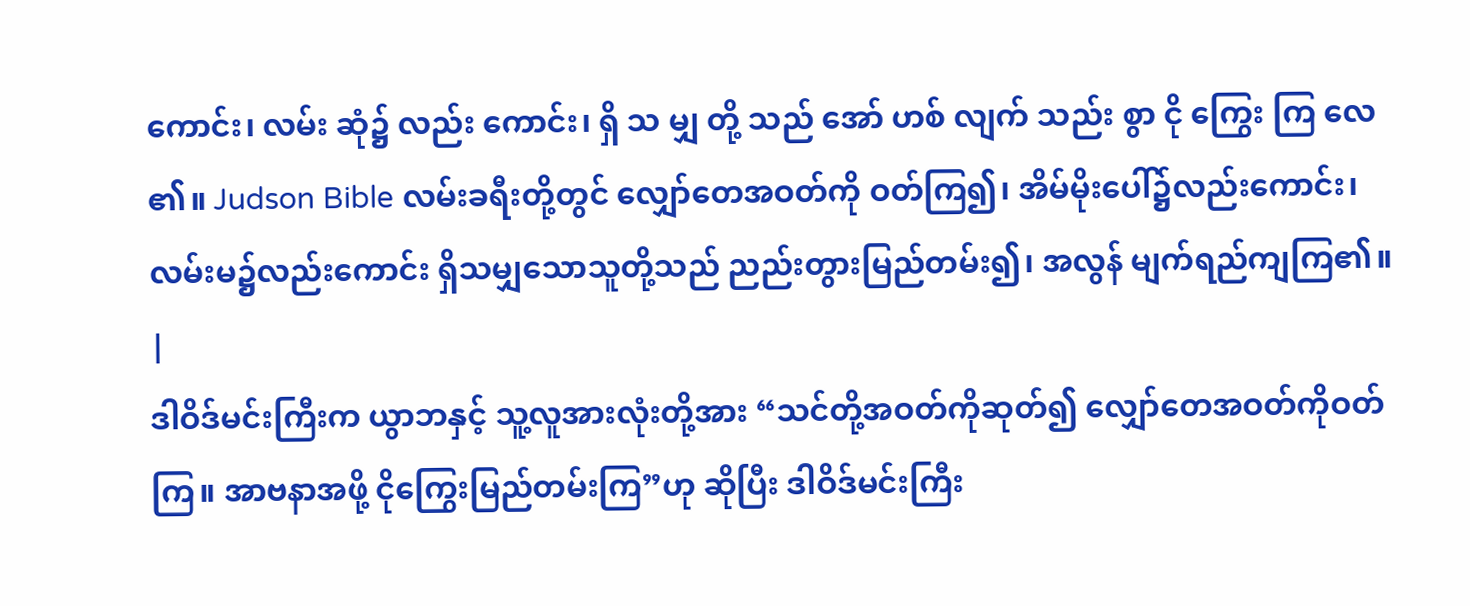ကောင်း၊ လမ်း ဆုံ၌ လည်း ကောင်း၊ ရှိ သ မျှ တို့ သည် အော် ဟစ် လျက် သည်း စွာ ငို ကြွေး ကြ လေ ၏။ Judson Bible လမ်းခရီးတို့တွင် လျှော်တေအဝတ်ကို ဝတ်ကြ၍၊ အိမ်မိုးပေါ်၌လည်းကောင်း၊ လမ်းမ၌လည်းကောင်း ရှိသမျှသောသူတို့သည် ညည်းတွားမြည်တမ်း၍၊ အလွန် မျက်ရည်ကျကြ၏။ |
ဒါဝိဒ်မင်းကြီးက ယွာဘနှင့် သူ့လူအားလုံးတို့အား “သင်တို့အဝတ်ကိုဆုတ်၍ လျှော်တေအဝတ်ကိုဝတ်ကြ။ အာဗနာအဖို့ ငိုကြွေးမြည်တမ်းကြ”ဟု ဆိုပြီး ဒါဝိဒ်မင်းကြီး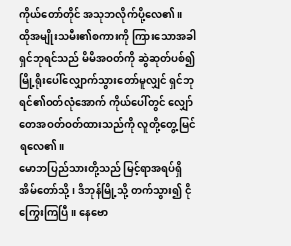ကိုယ်တော်တိုင် အသုဘလိုက်ပို့လေ၏။
ထိုအမျိုးသမီး၏စကားကို ကြားသောအခါ ရှင်ဘုရင်သည် မိမိအဝတ်ကို ဆွဲဆုတ်ပစ်၍ မြို့ရိုးပေါ်လျှောက်သွားတော်မူလျှင် ရှင်ဘုရင်၏ဝတ်လုံအောက် ကိုယ်ပေါ်တွင် လျှော်တေအဝတ်ဝတ်ထားသည်ကို လူတို့တွေ့မြင်ရလေ၏။
မောဘပြည်သားတို့သည် မြင့်ရာအရပ်ရှိ အိမ်တော်သို့၊ ဒိဘုန်မြို့သို့ တက်သွား၍ ငိုကြွေးကြပြီ။ နေဗော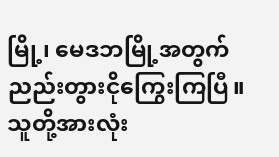မြို့၊ မေဒဘမြို့အတွက် ညည်းတွားငိုကြွေးကြပြီ။ သူတို့အားလုံး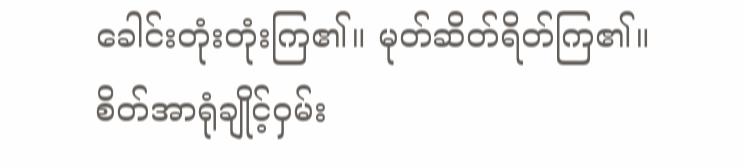ခေါင်းတုံးတုံးကြ၏။ မုတ်ဆိတ်ရိတ်ကြ၏။
စိတ်အာရုံချိုင့်ဝှမ်း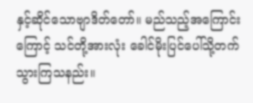နှင့်ဆိုင်သောဗျာဒိတ်တော်။ မည်သည့်အကြောင်းကြောင့် သင်တို့အားလုံး ခေါင်မိုးပြင်ပေါ်သို့တက်သွားကြသနည်း။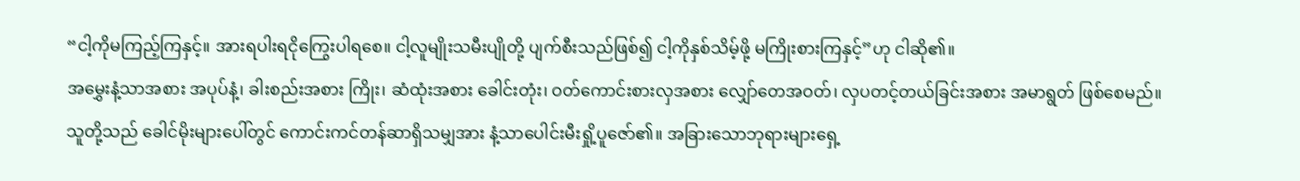“ငါ့ကိုမကြည့်ကြနှင့်။ အားရပါးရငိုကြွေးပါရစေ။ ငါ့လူမျိုးသမီးပျိုတို့ ပျက်စီးသည်ဖြစ်၍ ငါ့ကိုနှစ်သိမ့်ဖို့ မကြိုးစားကြနှင့်”ဟု ငါဆို၏။
အမွှေးနံ့သာအစား အပုပ်နံ့၊ ခါးစည်းအစား ကြိုး၊ ဆံထုံးအစား ခေါင်းတုံး၊ ဝတ်ကောင်းစားလှအစား လျှော်တေအဝတ်၊ လှပတင့်တယ်ခြင်းအစား အမာရွတ် ဖြစ်စေမည်။
သူတို့သည် ခေါင်မိုးများပေါ်တွင် ကောင်းကင်တန်ဆာရှိသမျှအား နံ့သာပေါင်းမီးရှို့ပူဇော်၏။ အခြားသောဘုရားများရှေ့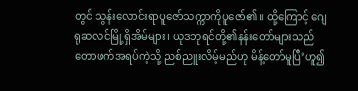တွင် သွန်းလောင်းရာပူဇော်သက္ကာကိုပူဇော်၏။ ထို့ကြောင့် ဂျေရုဆလင်မြို့ရှိအိမ်များ၊ ယုဒဘုရင်တို့၏နန်းတော်များသည် တောဖက်အရပ်ကဲ့သို့ ညစ်ညူးလိမ့်မည်ဟု မိန့်တော်မူပြီ’ဟူ၍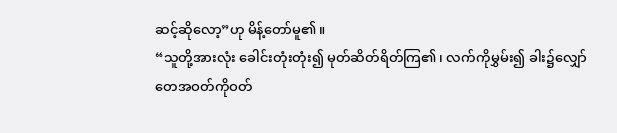ဆင့်ဆိုလော့”ဟု မိန့်တော်မူ၏။
“သူတို့အားလုံး ခေါင်းတုံးတုံး၍ မုတ်ဆိတ်ရိတ်ကြ၏၊ လက်ကိုမွှမ်း၍ ခါး၌လျှော်တေအဝတ်ကိုဝတ်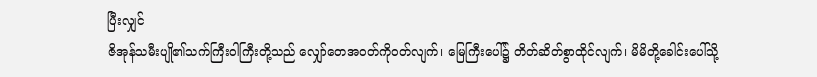ပြီးလျှင်
ဇိအုန်သမီးပျို၏သက်ကြီးဝါကြီးတို့သည် လျှော်တေအဝတ်ကိုဝတ်လျက်၊ မြေကြီးပေါ်၌ တိတ်ဆိတ်စွာထိုင်လျက်၊ မိမိတို့ခေါင်းပေါ်သို့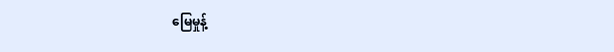မြေမှုန့်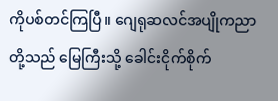ကိုပစ်တင်ကြပြီ။ ဂျေရုဆလင်အပျိုကညာတို့သည် မြေကြီးသို့ ခေါင်းငိုက်စိုက်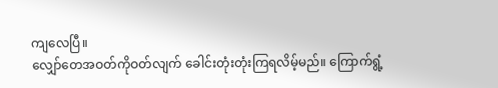ကျလေပြီ။
လျှော်တေအဝတ်ကိုဝတ်လျက် ခေါင်းတုံးတုံးကြရလိမ့်မည်။ ကြောက်ရွံ့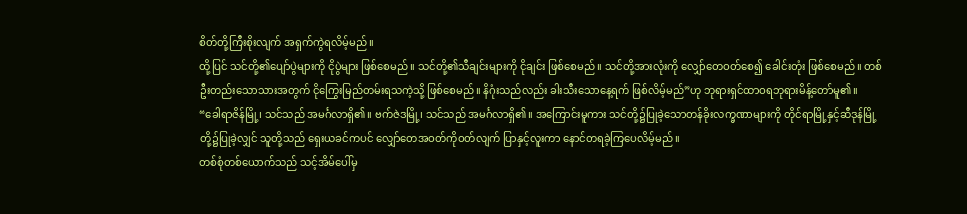စိတ်တို့ကြီးစိုးလျက် အရှက်ကွဲရလိမ့်မည်။
ထို့ပြင် သင်တို့၏ပျော်ပွဲများကို ငိုပွဲများ ဖြစ်စေမည်။ သင်တို့၏သီချင်းများကို ငိုချင်း ဖြစ်စေမည်။ သင်တို့အားလုံးကို လျှော်တေဝတ်စေ၍ ခေါင်းတုံး ဖြစ်စေမည်။ တစ်ဦးတည်းသောသားအတွက် ငိုကြွေးမြည်တမ်းရသကဲ့သို့ ဖြစ်စေမည်။ နိဂုံးသည်လည်း ခါးသီးသောနေ့ရက် ဖြစ်လိမ့်မည်”ဟု ဘုရားရှင်ထာဝရဘုရားမိန့်တော်မူ၏။
“ခေါရာဇိန်မြို့၊ သင်သည် အမင်္ဂလာရှိ၏။ ဗက်ဇဲဒမြို့၊ သင်သည် အမင်္ဂလာရှိ၏။ အကြောင်းမူကား သင်တို့၌ပြုခဲ့သောတန်ခိုးလက္ခဏာများကို တိုင်ရာမြို့နှင့်ဆီဒုန်မြို့တို့၌ပြုခဲ့လျှင် သူတို့သည် ရှေးယခင်ကပင် လျှော်တေအဝတ်ကိုဝတ်လျက် ပြာနှင့်လူးကာ နောင်တရခဲ့ကြပေလိမ့်မည်။
တစ်စုံတစ်ယောက်သည် သင့်အိမ်ပေါ်မှ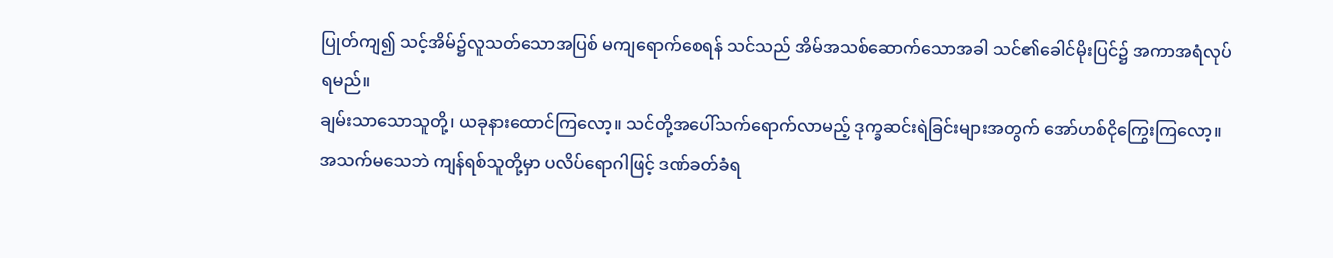ပြုတ်ကျ၍ သင့်အိမ်၌လူသတ်သောအပြစ် မကျရောက်စေရန် သင်သည် အိမ်အသစ်ဆောက်သောအခါ သင်၏ခေါင်မိုးပြင်၌ အကာအရံလုပ်ရမည်။
ချမ်းသာသောသူတို့၊ ယခုနားထောင်ကြလော့။ သင်တို့အပေါ်သက်ရောက်လာမည့် ဒုက္ခဆင်းရဲခြင်းများအတွက် အော်ဟစ်ငိုကြွေးကြလော့။
အသက်မသေဘဲ ကျန်ရစ်သူတို့မှာ ပလိပ်ရောဂါဖြင့် ဒဏ်ခတ်ခံရ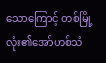သောကြောင့် တစ်မြို့လုံး၏အော်ဟစ်သံ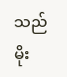သည် မိုး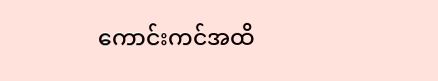ကောင်းကင်အထိ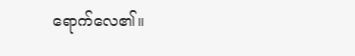ရောက်လေ၏။